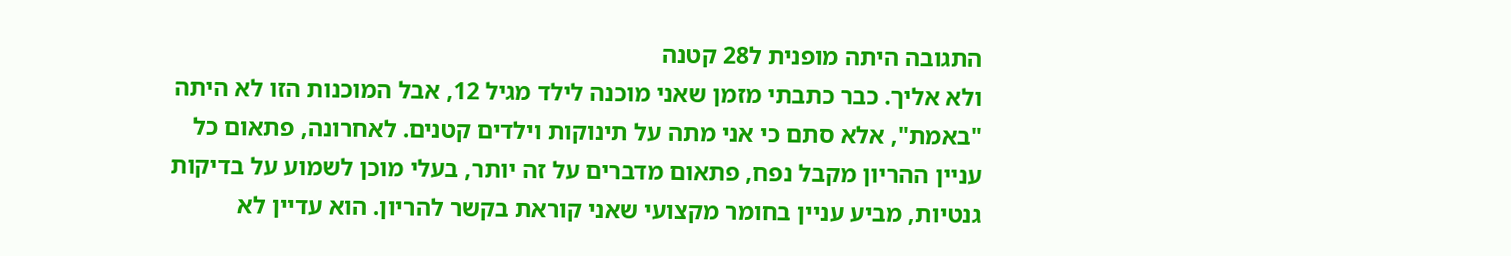התגובה היתה מופנית ל28 קטנה
ולא אליך. כבר כתבתי מזמן שאני מוכנה לילד מגיל 12, אבל המוכנות הזו לא היתה "באמת", אלא סתם כי אני מתה על תינוקות וילדים קטנים. לאחרונה, פתאום כל עניין ההריון מקבל נפח, פתאום מדברים על זה יותר, בעלי מוכן לשמוע על בדיקות גנטיות, מביע עניין בחומר מקצועי שאני קוראת בקשר להריון. הוא עדיין לא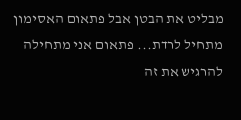מבליט את הבטן אבל פתאום האסימון מתחיל לרדת... פתאום אני מתחילה להרגיש את זה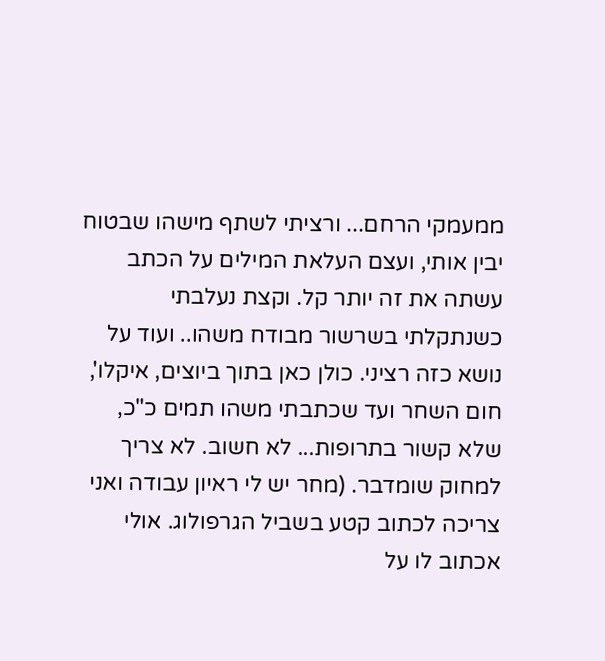ממעמקי הרחם... ורציתי לשתף מישהו שבטוח יבין אותי, ועצם העלאת המילים על הכתב עשתה את זה יותר קל. וקצת נעלבתי כשנתקלתי בשרשור מבודח משהו.. ועוד על נושא כזה רציני. כולן כאן בתוך ביוצים, איקלו', חום השחר ועד שכתבתי משהו תמים כ"כ, שלא קשור בתרופות... לא חשוב. לא צריך למחוק שומדבר. (מחר יש לי ראיון עבודה ואני צריכה לכתוב קטע בשביל הגרפולוג. אולי אכתוב לו על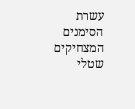עשרת הסימנים המצחיקים שטלי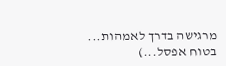מרגישה בדרך לאמהות... בטוח אפסל...)